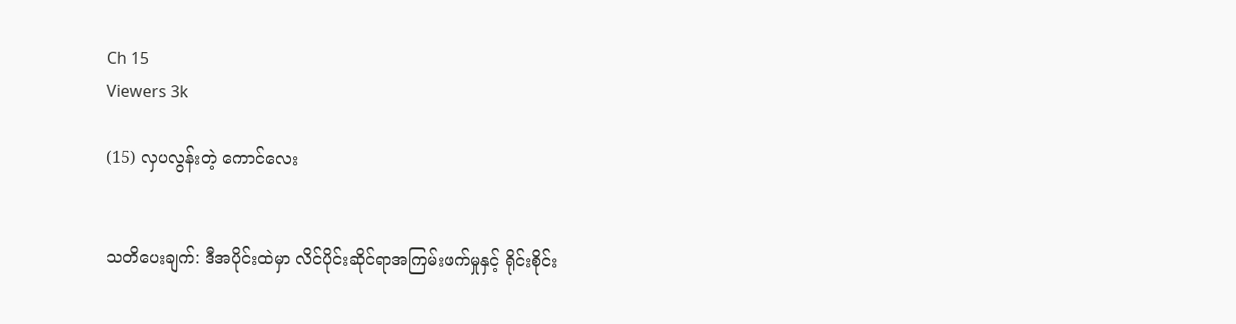Ch 15
Viewers 3k

(15) လှပလွန်းတဲ့ ကောင်လေး


သတိပေးချက်: ဒီအပိုင်းထဲမှာ လိင်ပိုင်းဆိုင်ရာအကြမ်းဖက်မှုနှင့် ရိုင်းစိုင်း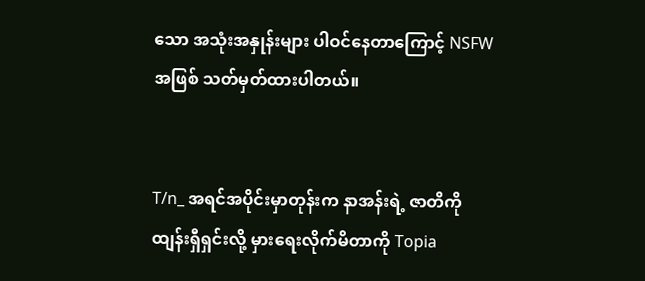သော အသုံးအနှုန်းများ ပါဝင်နေတာကြောင့် NSFW အဖြစ် သတ်မှတ်ထားပါတယ်။


T/n_ အရင်အပိုင်းမှာတုန်းက နာအန်းရဲ့ ဇာတိကို ထျန်းရှီရှင်းလို့ မှားရေးလိုက်မိတာကို Topia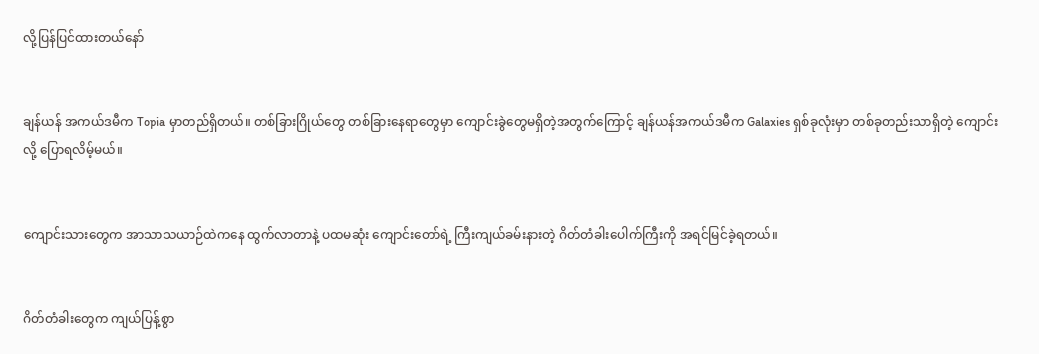လို့ပြန်ပြင်ထားတယ်နော်


ချန်ယန် အကယ်ဒမီက Topia မှာတည်ရှိတယ်။ တစ်ခြားဂြိုယ်တွေ တစ်ခြားနေရာတွေမှာ ကျောင်းခွဲတွေမရှိတဲ့အတွက်ကြောင့် ချန်ယန်အကယ်ဒမီက Galaxies ရှစ်ခုလုံးမှာ တစ်ခုတည်းသာရှိတဲ့ ကျောင်းလို့ ပြောရလိမ့်မယ်။


ကျောင်းသားတွေက အာသာသယာဉ်ထဲကနေ ထွက်လာတာနဲ့ ပထမဆုံး ကျောင်းတော်ရဲ့ ကြီးကျယ်ခမ်းနားတဲ့ ဂိတ်တံခါးပေါက်ကြီးကို အရင်မြင်ခဲ့ရတယ်။


ဂိတ်တံခါးတွေက ကျယ်ပြန့်စွာ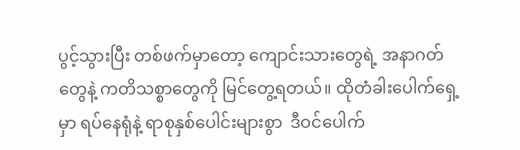ပွင့်သွားပြီး တစ်ဖက်မှာတော့ ကျောင်းသားတွေရဲ့ အနာဂတ်တွေနဲ့ ကတိသစ္စာတွေကို မြင်တွေ့ရတယ်။ ထိုတံခါးပေါက်ရှေ့မှာ ရပ်နေရုံနဲ့ ရာစုနှစ်ပေါင်းများစွာ  ဒီဝင်ပေါက်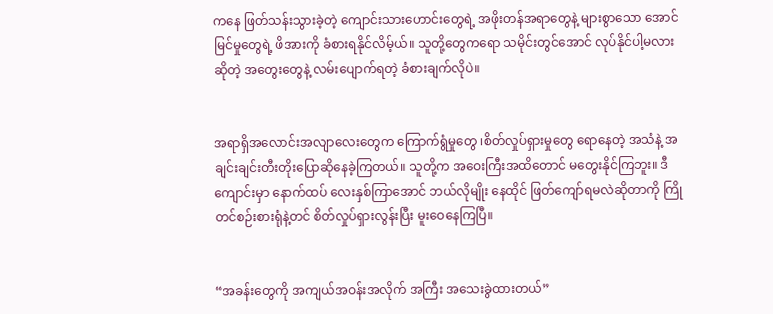ကနေ ဖြတ်သန်းသွားခဲ့တဲ့ ကျောင်းသားဟောင်းတွေရဲ့ အဖိုးတန်အရာတွေနဲ့ များစွာသော အောင်မြင်မှုတွေရဲ့ ဖိအားကို ခံစားရနိုင်လိမ့်ယ်။ သူတို့တွေကရော သမိုင်းတွင်အောင် လုပ်နိုင်ပါ့မလားဆိုတဲ့ အတွေးတွေနဲ့ လမ်းပျောက်ရတဲ့ ခံစားချက်လိုပဲ။


အရာရှိအလောင်းအလျာလေးတွေက ကြောက်ရွံမှုတွေ ၊စိတ်လှုပ်ရှားမှုတွေ ရောနေတဲ့ အသံနဲ့ အချင်းချင်းတီးတိုးပြောဆိုနေခဲ့ကြတယ်။ သူတို့က အဝေးကြီးအထိတောင် မတွေးနိုင်ကြဘူး။ ဒီကျောင်းမှာ နောက်ထပ် လေးနှစ်ကြာအောင် ဘယ်လိုမျိုး နေထိုင် ဖြတ်ကျော်ရမလဲဆိုတာကို ကြိုတင်စဉ်းစားရုံနဲ့တင် စိတ်လှုပ်ရှားလွန်းပြီး မူးဝေနေကြပြီ။


“အခန်းတွေကို အကျယ်အဝန်းအလိုက် အကြီး အသေးခွဲထားတယ်”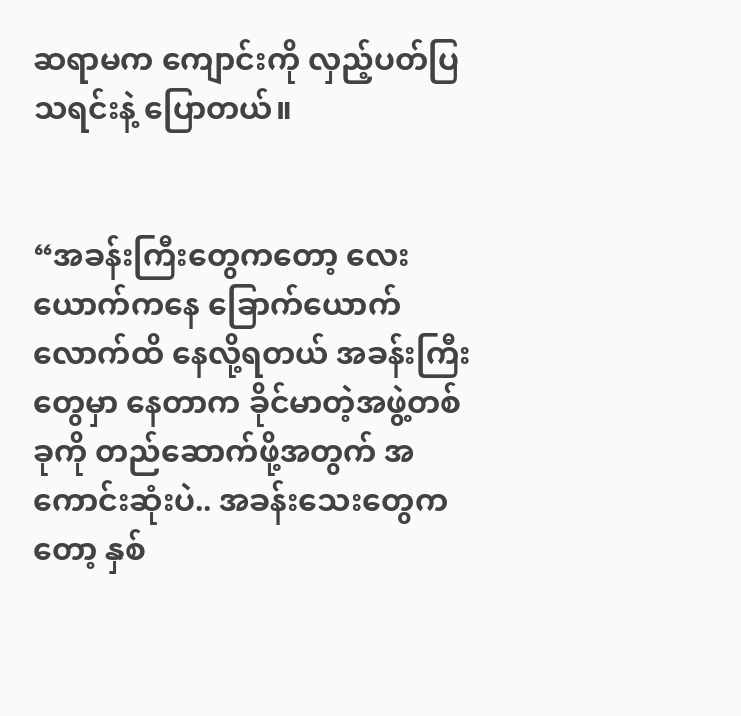ဆရာမက ကျောင်းကို လှည့်ပတ်ပြသရင်းနဲ့ ပြောတယ်။


“အခန်းကြီးတွေကတော့ လေးယောက်ကနေ ခြောက်ယောက်လောက်ထိ နေလို့ရတယ် အခန်းကြီးတွေမှာ နေတာက ခိုင်မာတဲ့အဖွဲ့တစ်ခုကို တည်ဆောက်ဖို့အတွက် အကောင်းဆုံးပဲ.. အခန်းသေးတွေကတော့ နှစ်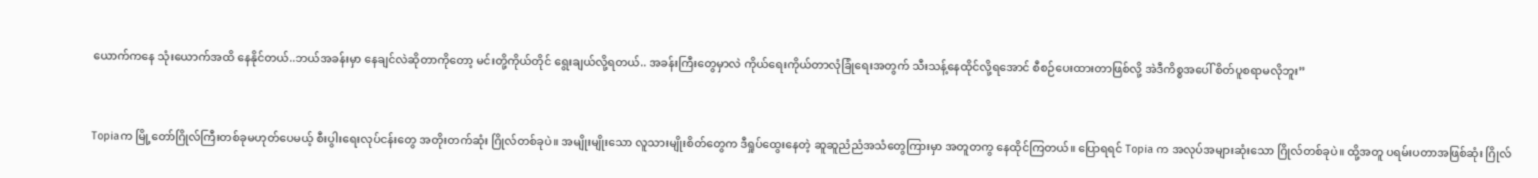ယောက်ကနေ သုံးယောက်အထိ နေနိုင်တယ်..ဘယ်အခန်းမှာ နေချင်လဲဆိုတာကိုတော့ မင်းတို့ကိုယ်တိုင် ရွေးချယ်လို့ရတယ်.. အခန်းကြီးတွေမှာလဲ ကိုယ်ရေးကိုယ်တာလုံခြုံရေးအတွက် သီးသန့်နေထိုင်လို့ရအောင် စီစဉ်ပေးထားတာဖြစ်လို့ အဲဒီကိစ္စအပေါ် စိတ်ပူစရာမလိုဘူး”


Topiaက မြို့တော်ဂြိုလ်ကြီးတစ်ခုမဟုတ်ပေမယ့် စီးပွါးရေးလုပ်ငန်းတွေ အတိုးတက်ဆုံး ဂြိုလ်တစ်ခုပဲ။ အမျိုးမျိုးသော လူသားမျိုးစိတ်တွေက ဒီရှုပ်ထွေးနေတဲ့ ဆူဆူညံညံအသံတွေကြားမှာ အတူတကွ နေထိုင်ကြတယ်။ ပြောရရင် Topia က အလုပ်အများဆုံးသော ဂြိုလ်တစ်ခုပဲ။ ထို့အတူ ပရမ်းပတာအဖြစ်ဆုံး ဂြိုလ်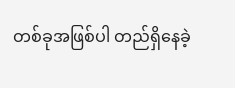တစ်ခုအဖြစ်ပါ တည်ရှိနေခဲ့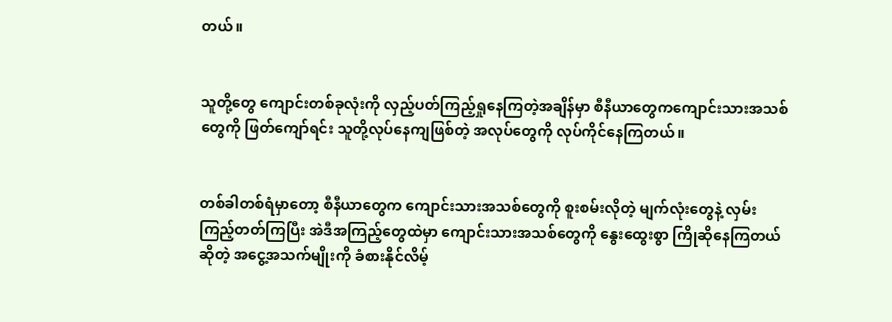တယ်။


သူတို့တွေ ကျောင်းတစ်ခုလုံးကို လှည့်ပတ်ကြည့်ရှုနေကြတဲ့အချိန်မှာ စီနီယာတွေကကျောင်းသားအသစ်တွေကို ဖြတ်ကျော်ရင်း သူတို့လုပ်နေကျဖြစ်တဲ့ အလုပ်တွေကို လုပ်ကိုင်နေကြတယ်။


တစ်ခါတစ်ရံမှာတော့ စီနီယာတွေက ကျောင်းသားအသစ်တွေကို စူးစမ်းလိုတဲ့ မျက်လုံးတွေနဲ့ လှမ်းကြည့်တတ်ကြပြီး အဲဒီအကြည့်တွေထဲမှာ ကျောင်းသားအသစ်တွေကို နွေးထွေးစွာ ကြိုဆိုနေကြတယ်ဆိုတဲ့ အငွေ့အသက်မျိုးကို ခံစားနိုင်လိမ့်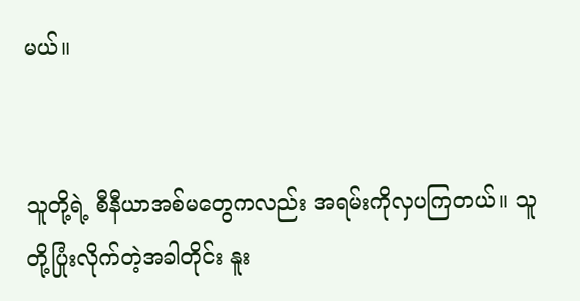မယ်။


သူတို့ရဲ့ စီနီယာအစ်မတွေကလည်း အရမ်းကိုလှပကြတယ်။ သူတို့ပြုံးလိုက်တဲ့အခါတိုင်း နူး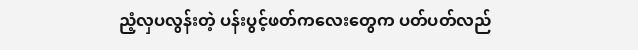ညံ့လှပလွန်းတဲ့ ပန်းပွင့်ဖတ်ကလေးတွေက ပတ်ပတ်လည်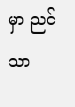မှာ ညင်သာ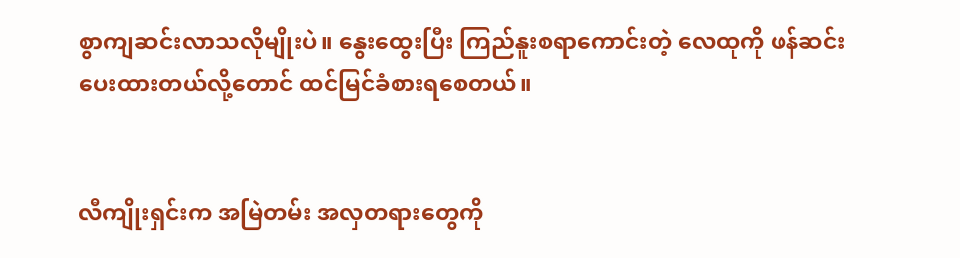စွာကျဆင်းလာသလိုမျိုးပဲ။ နွေးထွေးပြီး ကြည်နူးစရာကောင်းတဲ့ လေထုကို ဖန်ဆင်းပေးထားတယ်လို့တောင် ထင်မြင်ခံစားရစေတယ်။


လီကျိုးရှင်းက အမြဲတမ်း အလှတရားတွေကို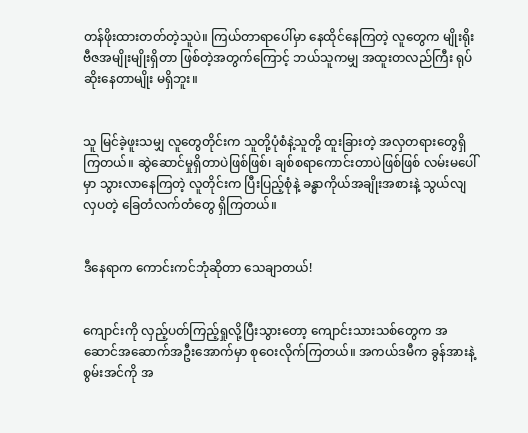တန်ဖိုးထားတတ်တဲ့သူပဲ။ ကြယ်တာရာပေါ်မှာ နေထိုင်နေကြတဲ့ လူတွေက မျိုးရိုးဗီဇအမျိုးမျိုးရှိတာ ဖြစ်တဲ့အတွက်ကြောင့် ဘယ်သူကမျှ အထူးတလည်ကြီး ရုပ်ဆိုးနေတာမျိုး မရှိဘူး။


သူ မြင်ခဲ့ဖူးသမျှ လူတွေတိုင်းက သူတို့ပုံစံနဲ့သူတို့ ထူးခြားတဲ့ အလှတရားတွေရှိကြတယ်။ ဆွဲဆောင်မှုရှိတာပဲဖြစ်ဖြစ်၊ ချစ်စရာကောင်းတာပဲဖြစ်ဖြစ် လမ်းမပေါ်မှာ သွားလာနေကြတဲ့ လူတိုင်းက ပြီးပြည့်စုံနဲ့ ခန္ဓာကိုယ်အချိုးအစားနဲ့ သွယ်လျလှပတဲ့ ခြေတံလက်တံတွေ ရှိကြတယ်။


ဒီနေရာက ကောင်းကင်ဘုံဆိုတာ သေချာတယ်!


ကျောင်းကို လှည့်ပတ်ကြည့်ရှုလို့ပြီးသွားတော့ ကျောင်းသားသစ်တွေက အဆောင်အဆောက်အဦးအောက်မှာ စုဝေးလိုက်ကြတယ်။ အကယ်ဒမီက ခွန်အားနဲ့ စွမ်းအင်ကို အ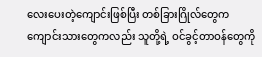လေးပေးတဲ့ကျောင်းဖြစ်ပြီး တစ်ခြားဂြိုလ်တွေက ကျောင်းသားတွေကလည်း သူတို့ရဲ့ ဝင်ခွင့်တာဝန်တွေကို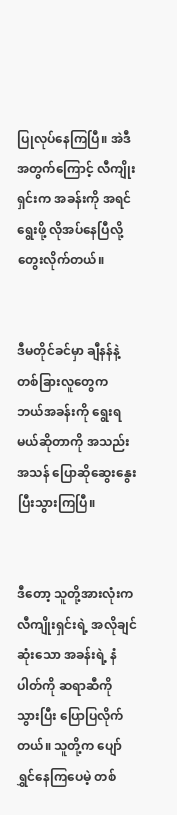ပြုလုပ်နေကြပြီ။ အဲဒီအတွက်ကြောင့် လီကျိုးရှင်းက အခန်းကို အရင်ရွေးဖို့ လိုအပ်နေပြီလို့ တွေးလိုက်တယ်။


ဒီမတိုင်ခင်မှာ ချီနန်နဲ့ တစ်ခြားလူတွေက ဘယ်အခန်းကို ရွေးရမယ်ဆိုတာကို အသည်းအသန် ပြောဆိုဆွေးနွေးပြီးသွားကြပြီ။


ဒီတော့ သူတို့အားလုံးက လီကျိုးရှင်းရဲ့ အလိုချင်ဆုံးသော အခန်းရဲ့ နံပါတ်ကို ဆရာဆီကို သွားပြီး ပြောပြလိုက်တယ်။ သူတို့က ပျော်ရွှင်နေကြပေမဲ့ တစ်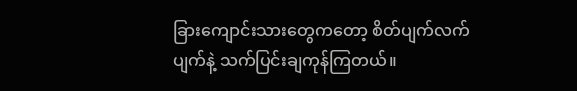ခြားကျောင်းသားတွေကတော့ စိတ်ပျက်လက်ပျက်နဲ့ သက်ပြင်းချကုန်ကြတယ်။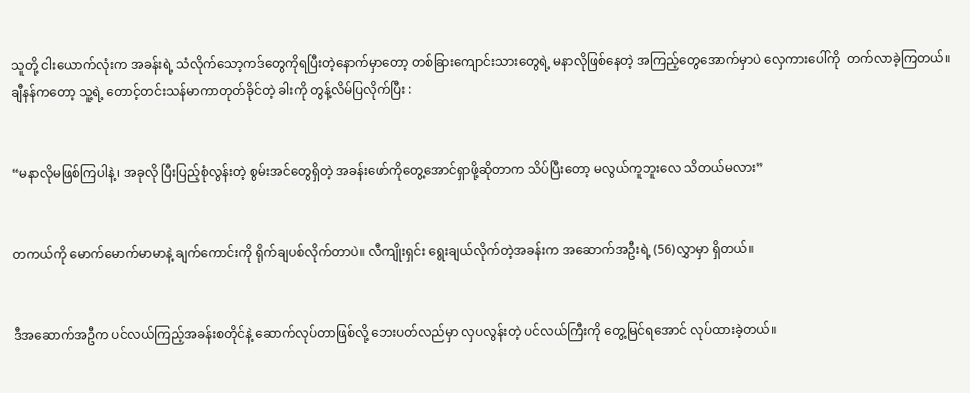သူတို့ ငါးယောက်လုံးက အခန်းရဲ့ သံလိုက်သော့ကဒ်တွေကိုရပြီးတဲ့နောက်မှာတော့ တစ်ခြားကျောင်းသားတွေရဲ့ မနာလိုဖြစ်နေတဲ့ အကြည့်တွေအောက်မှာပဲ လှေကားပေါ်ကို  တက်လာခဲ့ကြတယ်။ ချီနန်ကတော့ သူ့ရဲ့ တောင့်တင်းသန်မာကာတုတ်ခိုင်တဲ့ ခါးကို တွန့်လိမ်ပြလိုက်ပြီး :


“မနာလိုမဖြစ်ကြပါနဲ့၊ အခုလို ပြီးပြည့်စုံလွန်းတဲ့ စွမ်းအင်တွေရှိတဲ့ အခန်းဖော်ကိုတွေ့အောင်ရှာဖို့ဆိုတာက သိပ်ပြီးတော့ မလွယ်ကူဘူးလေ သိတယ်မလား”


တကယ်ကို မောက်မောက်မာမာနဲ့ ချက်ကောင်းကို ရိုက်ချပစ်လိုက်တာပဲ။ လီကျိုးရှင်း ရွေးချယ်လိုက်တဲ့အခန်းက အဆောက်အဦးရဲ့ (56)လွှာမှာ ရှိတယ်။


ဒီအဆောက်အဦက ပင်လယ်ကြည့်အခန်းစတိုင်နဲ့ ဆောက်လုပ်တာဖြစ်လို့ ဘေးပတ်လည်မှာ လှပလွန်းတဲ့ ပင်လယ်ကြီးကို တွေ့မြင်ရအောင် လုပ်ထားခဲ့တယ်။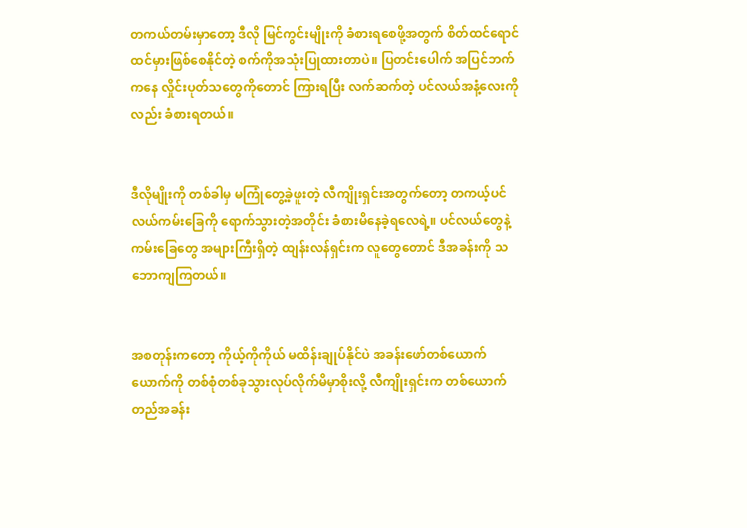တကယ်တမ်းမှာတော့ ဒီလို မြင်ကွင်းမျိုးကို ခံစားရစေဖို့အတွက် စိတ်ထင်ရောင်ထင်မှားဖြစ်စေနိုင်တဲ့ စက်ကိုအသုံးပြုထားတာပဲ။ ပြတင်းပေါက် အပြင်ဘက်ကနေ လှိုင်းပုတ်သတွေကိုတောင် ကြားရပြီး လက်ဆက်တဲ့ ပင်လယ်အနံ့လေးကိုလည်း ခံစားရတယ်။


ဒီလိုမျိုးကို တစ်ခါမှ မကြုံတွေ့ခဲ့ဖူးတဲ့ လီကျိုးရှင်းအတွက်တော့ တကယ့်ပင်လယ်ကမ်းခြေကို ရောက်သွားတဲ့အတိုင်း ခံစားမိနေခဲ့ရလေရဲ့။ ပင်လယ်တွေနဲ့ ကမ်းခြေတွေ အများကြီးရှိတဲ့ ထျန်းလန်ရှင်းက လူတွေတောင် ဒီအခန်းကို သဘောကျကြတယ်။


အစတုန်းကတော့ ကိုယ့်ကိုကိုယ် မထိန်းချုပ်နိုင်ပဲ အခန်းဖော်တစ်ယောက်ယောက်ကို တစ်စုံတစ်ခုသွားလုပ်လိုက်မိမှာစိုးလို့ လီကျိုးရှင်းက တစ်ယောက်တည်အခန်း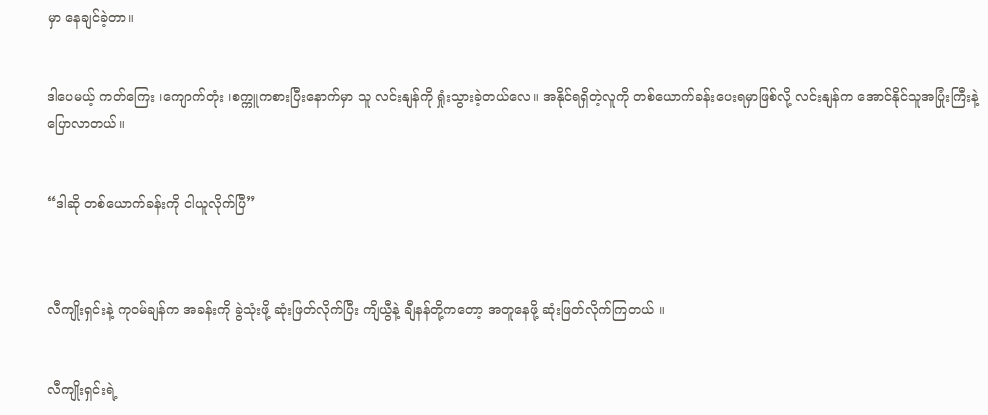မှာ နေချင်ခဲ့တာ။


ဒါပေမယ့် ကတ်ကြေး ၊ကျောက်တုံး ၊စက္ကူကစားပြီးနောက်မှာ သူ လင်းနျန်ကို ရှုံးသွားခဲ့တယ်လေ။ အနိုင်ရရှိတဲ့လူကို တစ်ယောက်ခန်းပေးရမှာဖြစ်လို့ လင်းနျန်က အောင်နိုင်သူအပြုံးကြီးနဲ့ ပြောလာတယ်။


“ဒါဆို တစ်ယောက်ခန်းကို ငါယူလိုက်ပြီ”



လီကျိုးရှင်းနဲ့ ကုဝမ်ချန်က အခန်းကို ခွဲသုံးဖို့ ဆုံးဖြတ်လိုက်ပြီး ကျိယွီနဲ့ ချီနန်တို့ကတော့ အတူနေဖို့ ဆုံးဖြတ်လိုက်ကြတယ် ။


လီကျိုးရှင်းရဲ့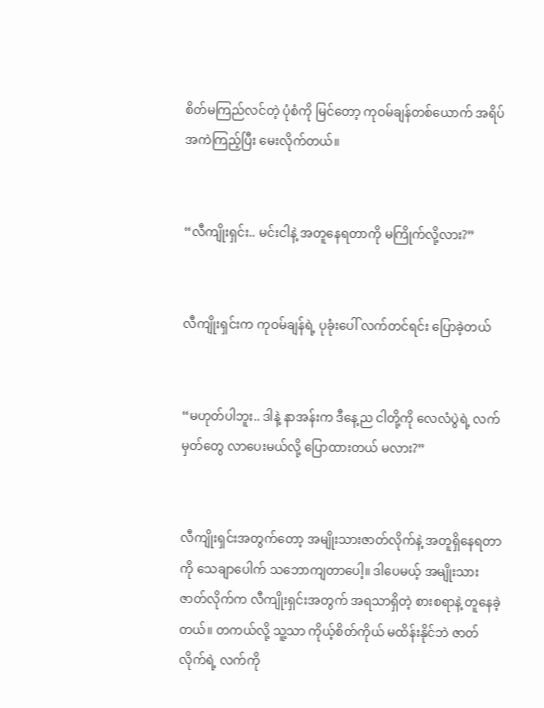စိတ်မကြည်လင်တဲ့ ပုံစံကို မြင်တော့ ကုဝမ်ချန်တစ်ယောက် အရိပ်အကဲကြည့်ပြီး မေးလိုက်တယ်။


“လီကျိုးရှင်း.. မင်းငါနဲ့ အတူနေရတာကို မကြိုက်လို့လား?”


လီကျိုးရှင်းက ကုဝမ်ချန်ရဲ့ ပုခုံးပေါ် လက်တင်ရင်း ပြောခဲ့တယ်


“မဟုတ်ပါဘူး.. ဒါနဲ့ နာအန်းက ဒီနေ့ည ငါတို့ကို လေလံပွဲရဲ့ လက်မှတ်တွေ လာပေးမယ်လို့ ပြောထားတယ် မလား?”


လီကျိုးရှင်းအတွက်တော့ အမျိုးသားဇာတ်လိုက်နဲ့ အတူရှိနေရတာကို သေချာပေါက် သဘောကျတာပေါ့။ ဒါပေမယ့် အမျိုးသားဇာတ်လိုက်က လီကျိုးရှင်းအတွက် အရသာရှိတဲ့ စားစရာနဲ့ တူနေခဲ့တယ်။ တကယ်လို့ သူ့သာ ကိုယ့်စိတ်ကိုယ် မထိန်းနိုင်ဘဲ ဇာတ်လိုက်ရဲ့ လက်ကို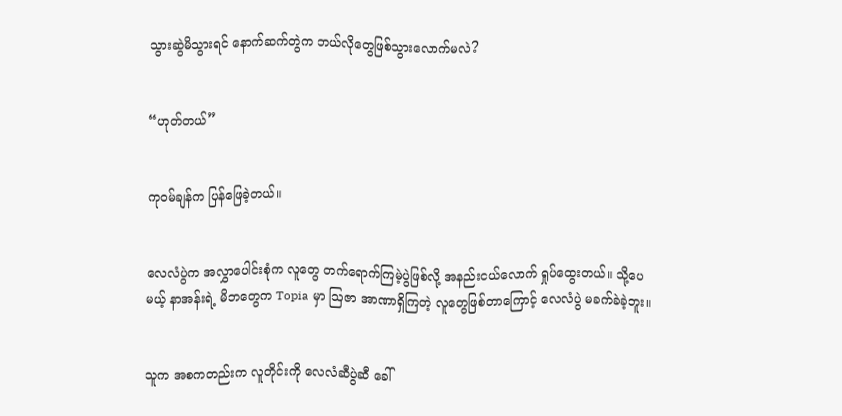သွားဆွဲမိသွားရင် နောက်ဆက်တွဲက ဘယ်လိုတွေဖြစ်သွားလောက်မလဲ?


“ဟုတ်တယ်”


ကုဝမ်ချန်က ပြန်ဖြေခဲ့တယ်။


လေလံပွဲက အလွှာပေါင်းစုံက လူတွေ တက်ရောက်ကြမဲ့ပွဲဖြစ်လို့ အနည်းငယ်လောက် ရှုပ်ထွေးတယ်။ သို့ပေမယ့် နာအန်းရဲ့ မိဘတွေက Topia မှာ ဩဇာ အာဏာရှိကြတဲ့ လူတွေဖြစ်တာကြောင့် လေလံပွဲ မခက်ခဲခဲ့ဘူး။


သူက အစကတည်းက လူတိုင်းကို လေလံဆီပွဲဆီ ခေါ်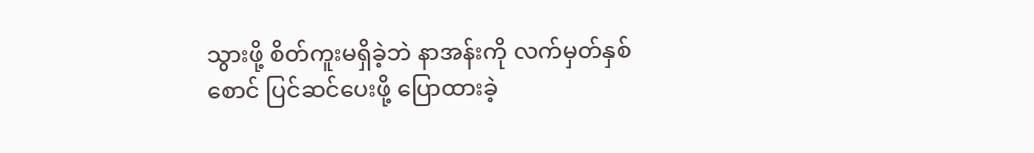သွားဖို့ စိတ်ကူးမရှိခဲ့ဘဲ နာအန်းကို လက်မှတ်နှစ်စောင် ပြင်ဆင်ပေးဖို့ ပြောထားခဲ့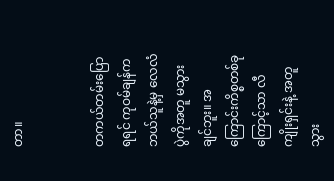တာ။


တကယ်တမ်းပြောရရင် ကုဝမ်ချန်က ဘယ်သူနဲ့မှ လေလံပွဲကိုအတူ မသွားချင်ဘူး။ အကြောင်းကိစ္စတစ်ခုကြောင့်သာ လီကျိုးရှင်းနဲ့ အတူသွား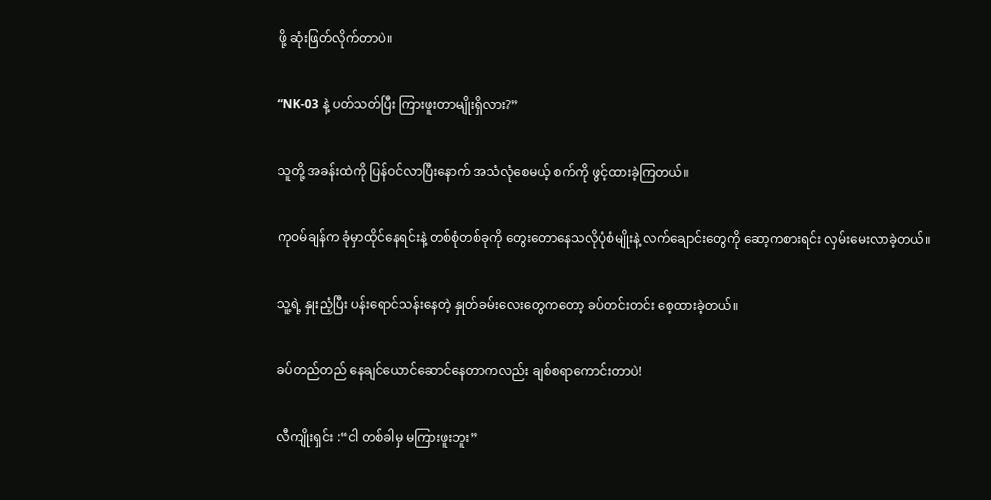ဖို့ ဆုံးဖြတ်လိုက်တာပဲ။


“NK-03 နဲ့ ပတ်သတ်ပြီး ကြားဖူးတာမျိုးရှိလား?”


သူတို့ အခန်းထဲကို ပြန်ဝင်လာပြီးနောက် အသံလုံစေမယ့် စက်ကို ဖွင့်ထားခဲ့ကြတယ်။


ကုဝမ်ချန်က ခုံမှာထိုင်နေရင်းနဲ့ တစ်စုံတစ်ခုကို တွေးတောနေသလိုပုံစံမျိုးနဲ့ လက်ချောင်းတွေကို ဆော့ကစားရင်း လှမ်းမေးလာခဲ့တယ်။


သူ့ရဲ့ နှုးညံ့ပြီး ပန်းရောင်သန်းနေတဲ့ နှုတ်ခမ်းလေးတွေကတော့ ခပ်တင်းတင်း စေ့ထားခဲ့တယ်။


ခပ်တည်တည် နေချင်ယောင်ဆောင်နေတာကလည်း ချစ်စရာကောင်းတာပဲ!


လီကျိုးရှင်း :“ငါ တစ်ခါမှ မကြားဖူးဘူး”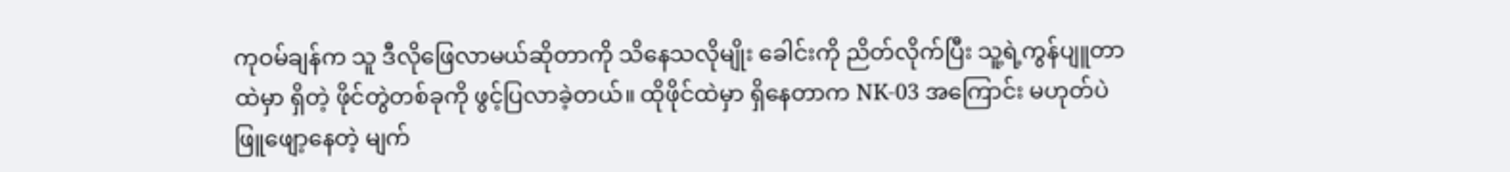ကုဝမ်ချန်က သူ ဒီလိုဖြေလာမယ်ဆိုတာကို သိနေသလိုမျိုး ခေါင်းကို ညိတ်လိုက်ပြီး သူ့ရဲ့ကွန်ပျူတာထဲမှာ ရှိတဲ့ ဖိုင်တွဲတစ်ခုကို ဖွင့်ပြလာခဲ့တယ်။ ထိုဖိုင်ထဲမှာ ရှိနေတာက NK-03 အကြောင်း မဟုတ်ပဲ ဖြူဖျော့နေတဲ့ မျက်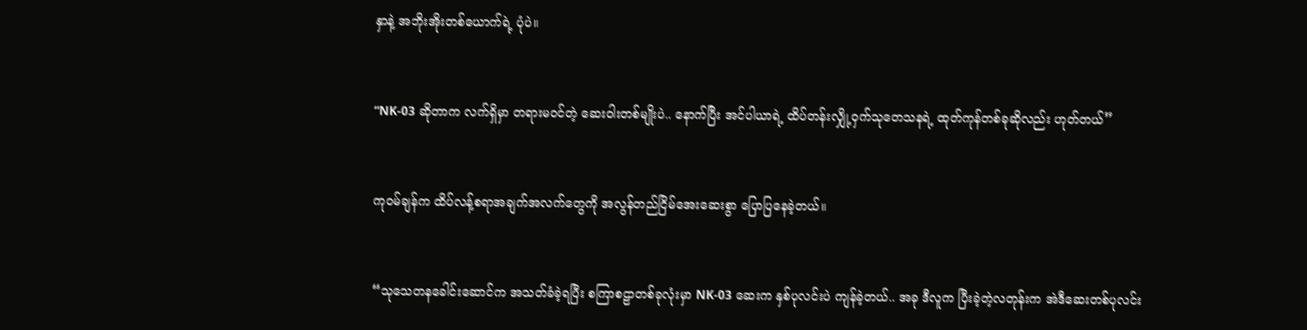နှာနဲ့ အဘိုးအိုးတစ်ယောက်ရဲ့ ပုံပဲ။


“NK-03 ဆိုတာက လက်ရှိမှာ တရားမဝင်တဲ့ ဆေးဝါးတစ်မျိုးပဲ.. နောက်ပြီး အင်ပါယာရဲ့ ထိပ်တန်းလျှို့ဝှက်သုတေသနရဲ့ ထုတ်ကုန်တစ်ခုဆိုလည်း ဟုတ်တယ်”


ကုဝမ်ချန်က ထိပ်လန့်စရာအချက်အလက်တွေကို အလွန်တည်ငြိမ်အေးဆေးစွာ ပြောပြနေခဲ့တယ်။


“သုသေတနခေါင်းဆောင်က အသတ်ခံခဲ့ရပြီး စကြာစဠာတစ်ခုလုံးမှာ NK-03 ဆေးက နှစ်ပုလင်းပဲ ကျန်ခဲ့တယ်.. အခု ဒီလူက ပြီးခဲ့တဲ့လတုန်းက အဲဒီဆေးတစ်ပုလင်း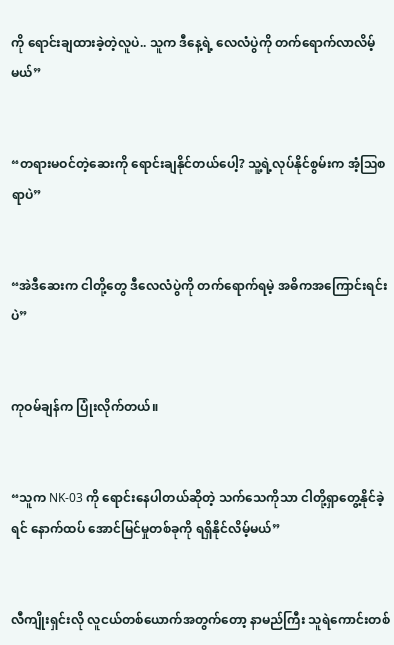ကို ရောင်းချထားခဲ့တဲ့လူပဲ.. သူက ဒီနေ့ရဲ့ လေလံပွဲကို တက်ရောက်လာလိမ့်မယ်”


“တရားမဝင်တဲ့ဆေးကို ရောင်းချနိုင်တယ်ပေါ့? သူ့ရဲ့လုပ်နိုင်စွမ်းက အံ့ဩစရာပဲ”


“အဲဒီဆေးက ငါတို့တွေ ဒီလေလံပွဲကို တက်ရောက်ရမဲ့ အဓိကအကြောင်းရင်းပဲ”


ကုဝမ်ချန်က ပြုံးလိုက်တယ်။


“သူက NK-03 ကို ရောင်းနေပါတယ်ဆိုတဲ့ သက်သေကိုသာ ငါတို့ရှာတွေ့နိုင်ခဲ့ရင် နောက်ထပ် အောင်မြင်မှုတစ်ခုကို ရရှိနိုင်လိမ့်မယ်”


လီကျိုးရှင်းလို လူငယ်တစ်ယောက်အတွက်တော့ နာမည်ကြီး သူရဲကောင်းတစ်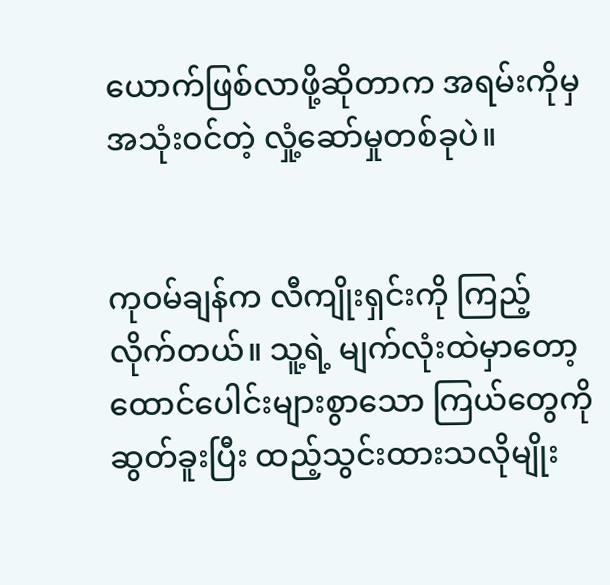ယောက်ဖြစ်လာဖို့ဆိုတာက အရမ်းကိုမှ အသုံးဝင်တဲ့ လှုံ့ဆော်မှုတစ်ခုပဲ။


ကုဝမ်ချန်က လီကျိုးရှင်းကို ကြည့်လိုက်တယ်။ သူ့ရဲ့ မျက်လုံးထဲမှာတော့ ထောင်ပေါင်းများစွာသော ကြယ်တွေကို ဆွတ်ခူးပြီး ထည့်သွင်းထားသလိုမျိုး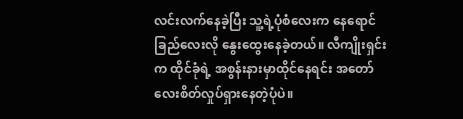လင်းလက်နေခဲ့ပြီး သူ့ရဲ့ပုံစံလေးက နေရောင်ခြည်လေးလို နွေးထွေးနေခဲ့တယ်။ လီကျိုးရှင်းက ထိုင်ခုံရဲ့ အစွန်းနားမှာထိုင်နေရင်း အတော်လေးစိတ်လှုပ်ရှားနေတဲ့ပုံပဲ။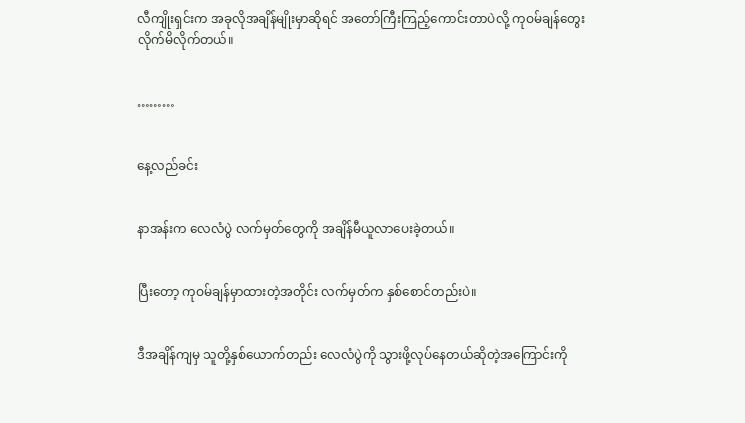လီကျိုးရှင်းက အခုလိုအချိန်မျိုးမှာဆိုရင် အတော်ကြီးကြည့်ကောင်းတာပဲလို့ ကုဝမ်ချန်တွေးလိုက်မိလိုက်တယ်။


………


နေ့လည်ခင်း


နာအန်းက လေလံပွဲ လက်မှတ်တွေကို အချိန်မီယူလာပေးခဲ့တယ်။


ပြီးတော့ ကုဝမ်ချန်မှာထားတဲ့အတိုင်း လက်မှတ်က နှစ်စောင်တည်းပဲ။


ဒီအချိန်ကျမှ သူတို့နှစ်ယောက်တည်း လေလံပွဲကို သွားဖို့လုပ်နေတယ်ဆိုတဲ့အကြောင်းကို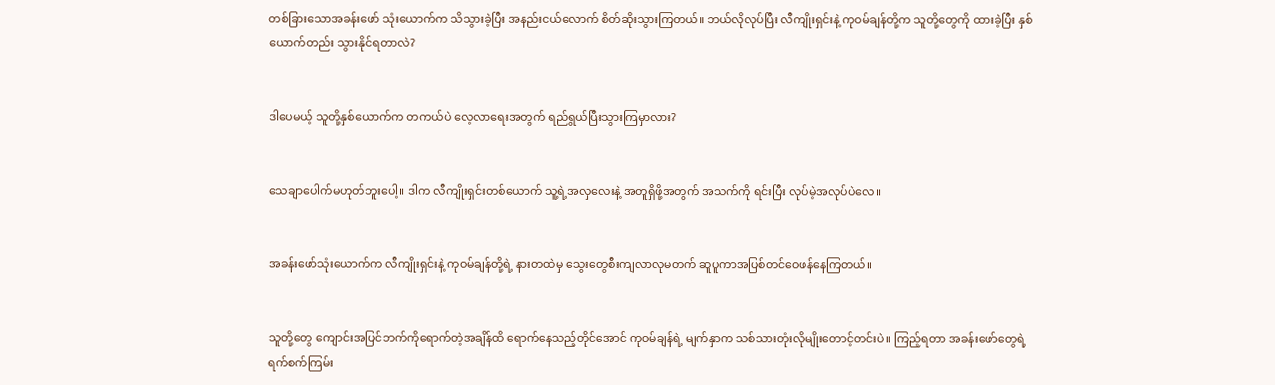တစ်ခြားသောအခန်းဖော် သုံးယောက်က သိသွားခဲ့ပြီး အနည်းငယ်လောက် စိတ်ဆိုးသွားကြတယ်။ ဘယ်လိုလုပ်ပြီး လီကျိုးရှင်းနဲ့ ကုဝမ်ချန်တို့က သူတို့တွေကို ထားခဲ့ပြီး နှစ်ယောက်တည်း သွားနိုင်ရတာလဲ?


ဒါပေမယ့် သူတို့နှစ်ယောက်က တကယ်ပဲ လေ့လာရေးအတွက် ရည်ရွယ်ပြီးသွားကြမှာလား?


သေချာပေါက်မဟုတ်ဘူးပေါ့။ ဒါက လီကျိုးရှင်းတစ်ယောက် သူ့ရဲ့အလှလေးနဲ့ အတူရှိဖို့အတွက် အသက်ကို ရင်းပြီး လုပ်မဲ့အလုပ်ပဲလေ။


အခန်းဖော်သုံးယောက်က လီကျိုးရှင်းနဲ့ ကုဝမ်ချန်တို့ရဲ့ နားတထဲမှ သွေးတွေစီးကျလာလုမတက် ဆူပူကာအပြစ်တင်ဝေဖန်နေကြတယ်။


သူတို့တွေ ကျောင်းအပြင်ဘက်ကိုရောက်တဲ့အချိန်ထိ ရောက်နေသည့်တိုင်အောင် ကုဝမ်ချန်ရဲ့ မျက်နှာက သစ်သားတုံးလိုမျိုးတောင့်တင်းပဲ။ ကြည့်ရတာ အခန်းဖော်တွေရဲ့ ရက်စက်ကြမ်း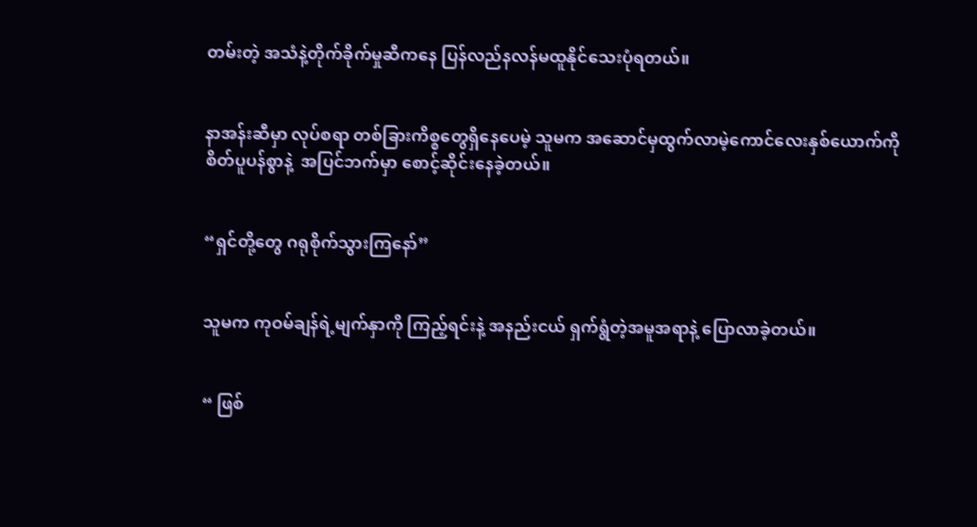တမ်းတဲ့ အသံနဲ့တိုက်ခိုက်မှုဆီကနေ ပြန်လည်နလန်မထူနိုင်သေးပုံရတယ်။


နာအန်းဆီမှာ လုပ်စရာ တစ်ခြားကိစ္စတွေရှိနေပေမဲ့ သူမက အဆောင်မှထွက်လာမဲ့ကောင်လေးနှစ်ယောက်ကို စိတ်ပူပန်စွာနဲ့  အပြင်ဘက်မှာ စောင့်ဆိုင်းနေခဲ့တယ်။


“ရှင်တို့တွေ ဂရုစိုက်သွားကြနော်”


သူမက ကုဝမ်ချန်ရဲ့မျက်နှာကို ကြည့်ရင်းနဲ့ အနည်းငယ် ရှက်ရွံတဲ့အမူအရာနဲ့ ပြောလာခဲ့တယ်။


“ ဖြစ်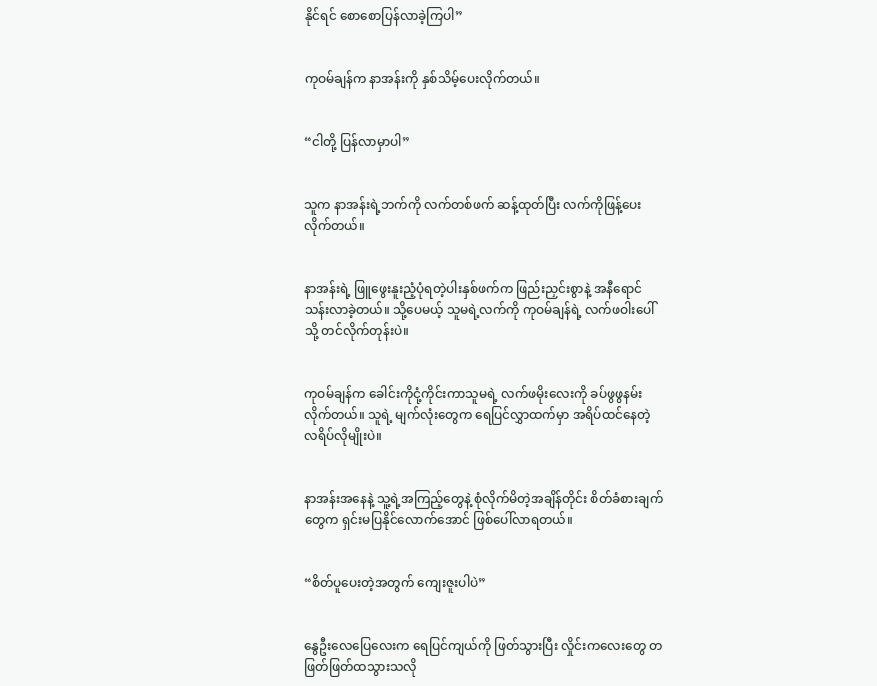နိုင်ရင် စောစောပြန်လာခဲ့ကြပါ”


ကုဝမ်ချန်က နာအန်းကို နှစ်သိမ့်ပေးလိုက်တယ်။


“ငါတို့ ပြန်လာမှာပါ”


သူက နာအန်းရဲ့ဘက်ကို လက်တစ်ဖက် ဆန့်ထုတ်ပြီး လက်ကိုဖြန့်ပေးလိုက်တယ်။


နာအန်းရဲ့ ဖြူဖွေးနူးညံ့ပုံရတဲ့ပါးနှစ်ဖက်က ဖြည်းညှင်းစွာနဲ့ အနီရောင်သန်းလာခဲ့တယ်။ သို့ပေမယ့် သူမရဲ့လက်ကို ကုဝမ်ချန်ရဲ့ လက်ဖဝါးပေါ်သို့ တင်လိုက်တုန်းပဲ။


ကုဝမ်ချန်က ခေါင်းကိုငုံ့ကိုင်းကာသူမရဲ့ လက်ဖမိုးလေးကို ခပ်ဖွဖွနမ်းလိုက်တယ်။ သူရဲ့ မျက်လုံးတွေက ရေပြင်လွှာထက်မှာ အရိပ်ထင်နေတဲ့ လရိပ်လိုမျိုးပဲ။


နာအန်းအနေနဲ့ သူ့ရဲ့အကြည့်တွေနဲ့ စုံလိုက်မိတဲ့အချိန်တိုင်း စိတ်ခံစားချက်တွေက ရှင်းမပြနိုင်လောက်အောင် ဖြစ်ပေါ်လာရတယ်။


“စိတ်ပူပေးတဲ့အတွက် ကျေးဇူးပါပဲ”


နွေဦးလေပြေလေးက ရေပြင်ကျယ်ကို ဖြတ်သွားပြီး လှိုင်းကလေးတွေ တဖြတ်ဖြတ်ထသွားသလို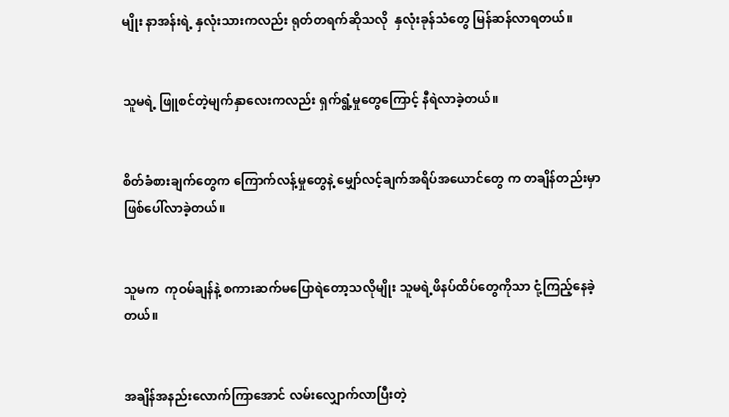မျိုး နာအန်းရဲ့ နှလုံးသားကလည်း ရုတ်တရက်ဆိုသလို  နှလုံးခုန်သံတွေ မြန်ဆန်လာရတယ်။


သူမရဲ့ ဖြူစင်တဲ့မျက်နှာလေးကလည်း ရှက်ရွံ့မှုတွေကြောင့် နီရဲလာခဲ့တယ်။


စိတ်ခံစားချက်တွေက ကြောက်လန့်မှုတွေနဲ့ မျှော်လင့်ချက်အရိပ်အယောင်တွေ က တချိန်တည်းမှာ ဖြစ်ပေါ်လာခဲ့တယ်။


သူမက  ကုဝမ်ချန်နဲ့ စကားဆက်မပြောရဲတော့သလိုမျိုး သူမရဲ့ဖိနပ်ထိပ်တွေကိုသာ ငုံ့ကြည့်နေခဲ့တယ်။


အချိန်အနည်းလောက်ကြာအောင် လမ်းလျှောက်လာပြီးတဲ့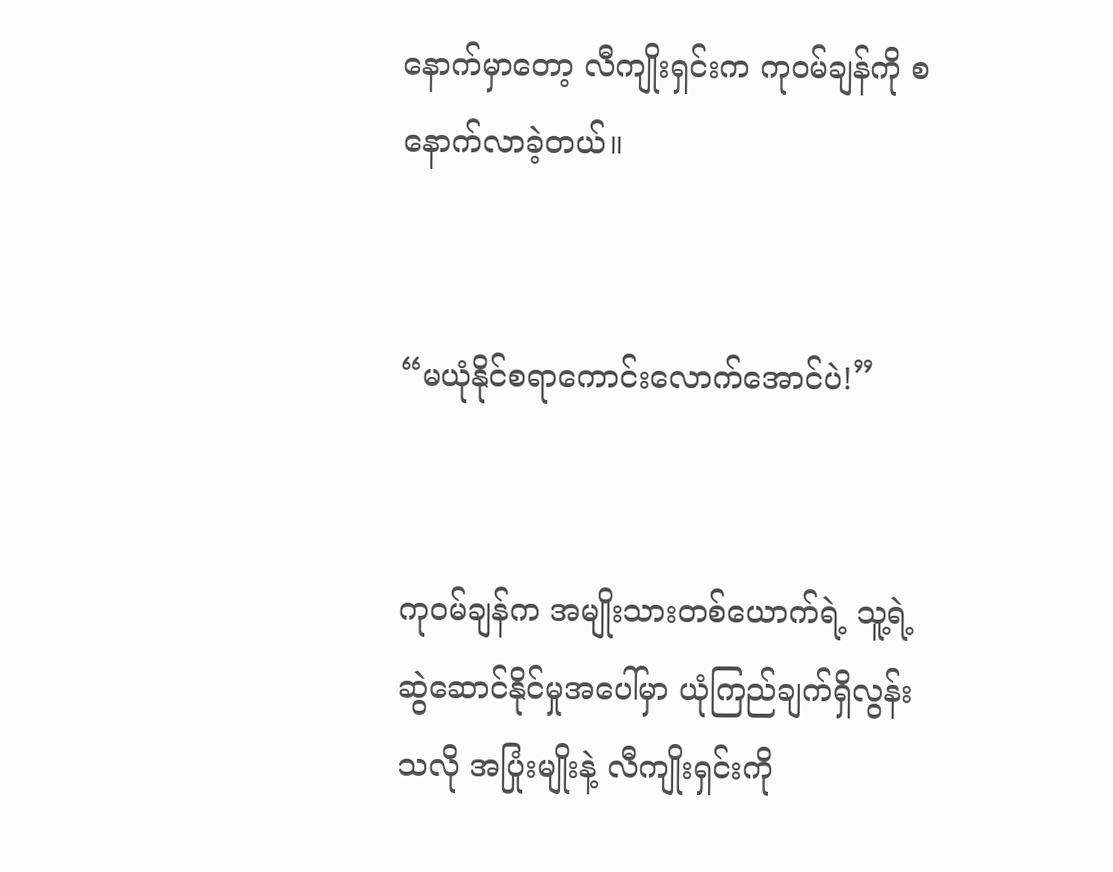နောက်မှာတော့ လီကျိုးရှင်းက ကုဝမ်ချန်ကို စနောက်လာခဲ့တယ်။


“မယုံနိုင်စရာကောင်းလောက်အောင်ပဲ!”


ကုဝမ်ချန်က အမျိုးသားတစ်ယောက်ရဲ့ သူ့ရဲ့ဆွဲဆောင်နိုင်မှုအပေါ်မှာ ယုံကြည်ချက်ရှိလွန်းသလို အပြုံးမျိုးနဲ့ လီကျိုးရှင်းကို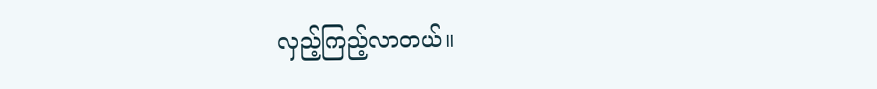လှည့်ကြည့်လာတယ်။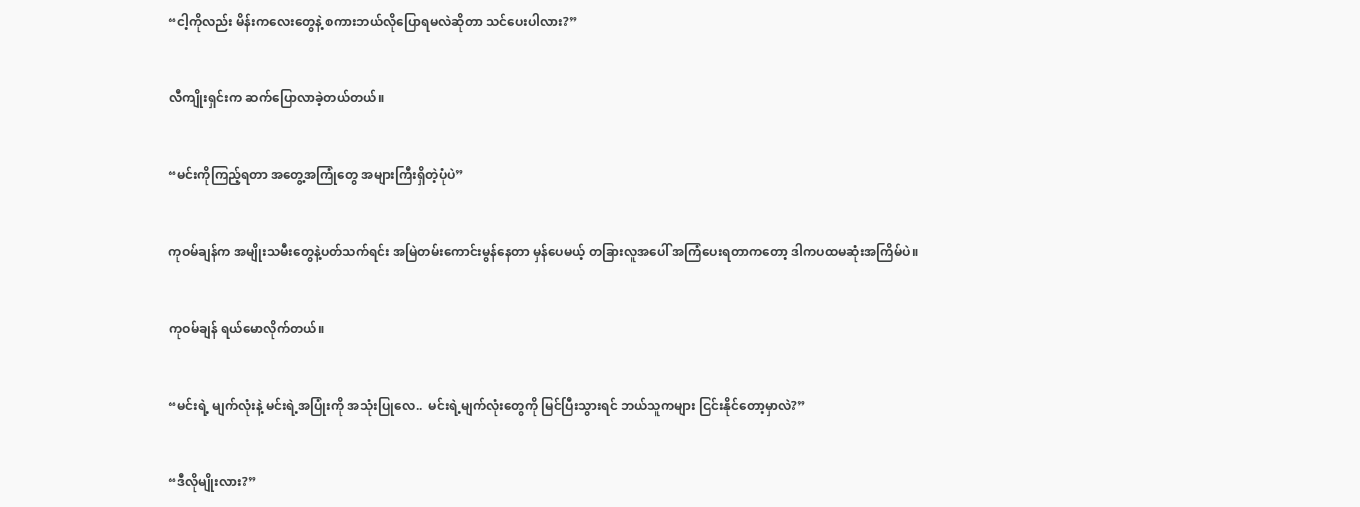“ငါ့ကိုလည်း မိန်းကလေးတွေနဲ့ စကားဘယ်လိုပြောရမလဲဆိုတာ သင်ပေးပါလား?”


လီကျိုးရှင်းက ဆက်ပြောလာခဲ့တယ်တယ်။


“မင်းကိုကြည့်ရတာ အတွေ့အကြုံတွေ အများကြီးရှိတဲ့ပုံပဲ”


ကုဝမ်ချန်က အမျိုးသမီးတွေနဲ့ပတ်သက်ရင်း အမြဲတမ်းကောင်းမွန်နေတာ မှန်ပေမယ့် တခြားလူအပေါ် အကြံပေးရတာကတော့ ဒါကပထမဆုံးအကြိမ်ပဲ။


ကုဝမ်ချန် ရယ်မောလိုက်တယ်။


“မင်းရဲ့ မျက်လုံးနဲ့ မင်းရဲ့အပြုံးကို အသုံးပြုလေ..  မင်းရဲ့မျက်လုံးတွေကို မြင်ပြီးသွားရင် ဘယ်သူကများ ငြင်းနိုင်တော့မှာလဲ?”


“ဒီလိုမျိုးလား?”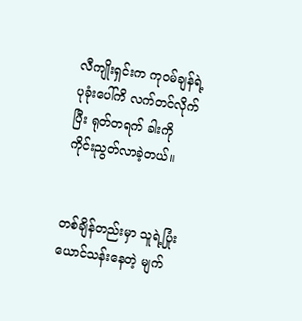လီကျိုးရှင်းက ကုဝမ်ချန်ရဲ့ ပုခုံးပေါ်ကိ လက်တင်လိုက်ပြီး ရုတ်တရက် ခါးကို ကိုင်းညွတ်လာခဲ့တယ်။


တစ်ချိန်တည်းမှာ သူရဲ့ပြုံးယောင်သန်းနေတဲ့ မျက်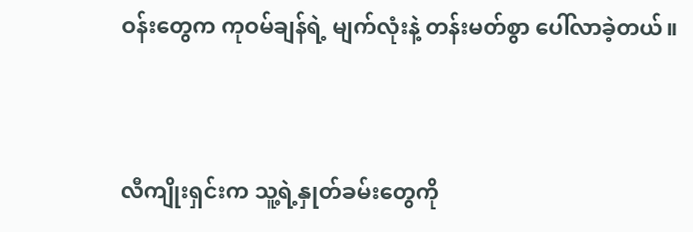ဝန်းတွေက ကုဝမ်ချန်ရဲ့ မျက်လုံးနဲ့ တန်းမတ်စွာ ပေါ်လာခဲ့တယ်။


လီကျိုးရှင်းက သူ့ရဲ့နှုတ်ခမ်းတွေကို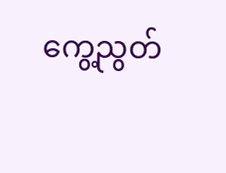ကွေ့ညွတ်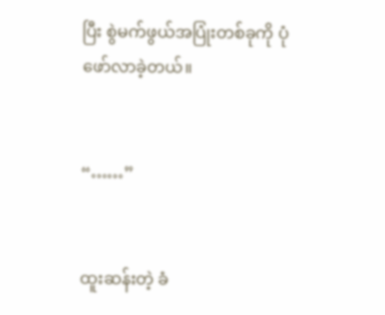ပြီး စွဲမက်ဖွယ်အပြုံးတစ်ခုကို ပုံဖော်လာခဲ့တယ်။


“……”


ထူးဆန်းတဲ့ ခံ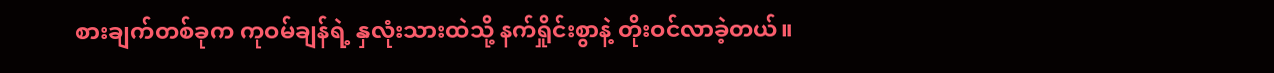စားချက်တစ်ခုက ကုဝမ်ချန်ရဲ့ နှလုံးသားထဲသို့ နက်ရှိုင်းစွာနဲ့ တိုးဝင်လာခဲ့တယ်။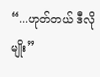“...ဟုတ်တယ် ဒီလိုမျိုး”